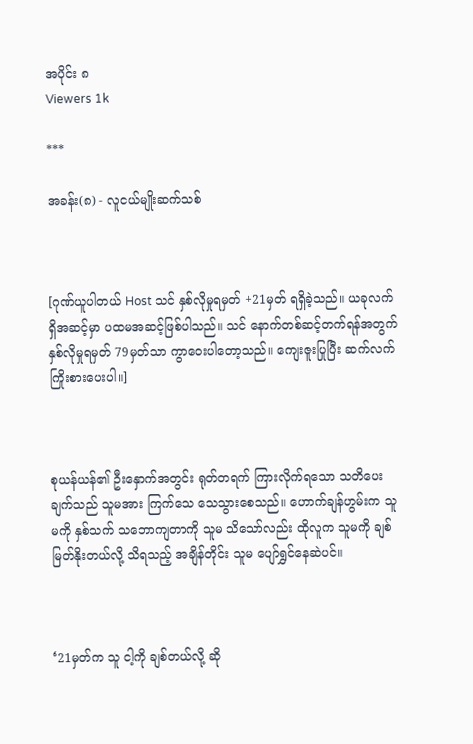အပိုင်း ၈
Viewers 1k

***

အခန်း(၈) - လူငယ်မျိုးဆက်သစ်



[ဂုဏ်ယူပါတယ် Host သင် နှစ်လိုမှုရမှတ် +21မှတ် ရရှိခဲ့သည်။ ယခုလက်ရှိအဆင့်မှာ ပထမအဆင့်ဖြစ်ပါသည်။ သင် နောက်တစ်ဆင့်တက်ရန်အတွက် နှစ်လိုမှုရမှတ် 79မှတ်သာ ကွာဝေးပါတော့သည်။ ကျေးဇူးပြုပြီး ဆက်လက်ကြိုးစားပေးပါ။]



စုယန်ယန်၏ ဦးနှောက်အတွင်း ရုတ်တရက် ကြားလိုက်ရသော သတိပေးချက်သည် သူမအား ကြက်သေ သေသွားစေသည်။ ဟောက်ချန်ဟွမ်းက သူမကို နှစ်သက် သဘောကျတာကို သူမ သိသော်လည်း ထိုလူက သူမကို ချစ်မြတ်နိုးတယ်လို့ သိရသည့် အချိန်တိုင်း သူမ ပျော်ရွှင်နေဆဲပင်။



‘21မှတ်က သူ ငါ့ကို ချစ်တယ်လို့ ဆို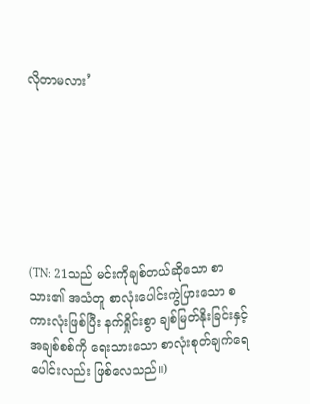လိုတာမလား’







(TN: 21သည် မင်းကိုချစ်တယ်ဆိုသော စာသား၏ အသံတူ စာလုံးပေါင်းကွဲပြားသော စကားလုံးဖြစ်ပြီး နက်ရှိုင်းစွာ ချစ်မြတ်နိုးခြင်းနှင့် အချစ်စစ်ကို ရေးသားသော စာလုံးစုတ်ချက်ရေပေါင်းလည်း ဖြစ်လေသည်။)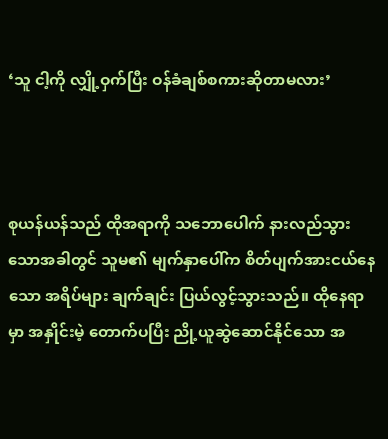‘သူ ငါ့ကို လျှို့ဝှက်ပြီး ဝန်ခံချစ်စကားဆိုတာမလား’



စုယန်ယန်သည် ထိုအရာကို သဘောပေါက် နားလည်သွားသောအခါတွင် သူမ၏ မျက်နှာပေါ်က စိတ်ပျက်အားငယ်နေသော အရိပ်များ ချက်ချင်း ပြယ်လွင့်သွားသည်။ ထိုနေရာမှာ အနှိုင်းမဲ့ တောက်ပပြီး ညို့ယူဆွဲဆောင်နိုင်သော အ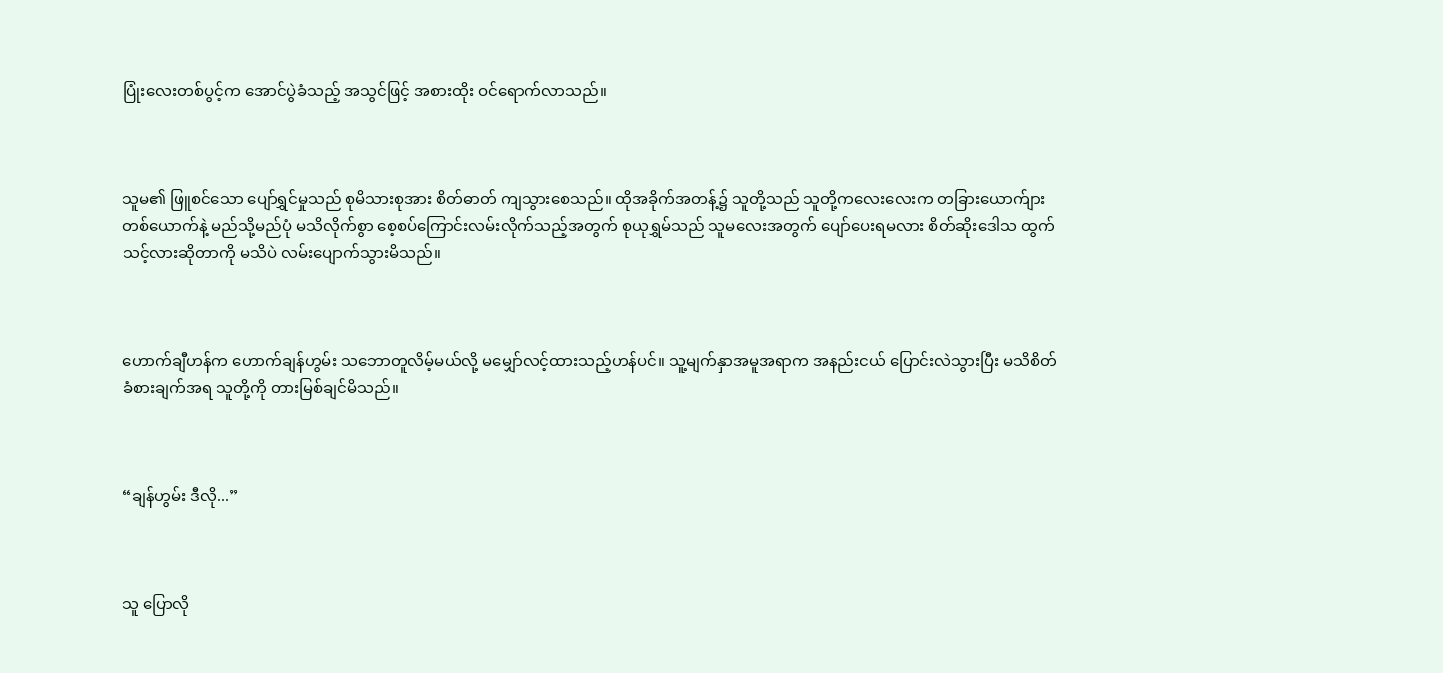ပြုံးလေးတစ်ပွင့်က အောင်ပွဲခံသည့် အသွင်ဖြင့် အစားထိုး ဝင်ရောက်လာသည်။



သူမ၏ ဖြူစင်သော ပျော်ရွှင်မှုသည် စုမိသားစုအား စိတ်ဓာတ် ကျသွားစေသည်။ ထိုအခိုက်အတန့်၌ သူတို့သည် သူတို့ကလေးလေးက တခြားယောက်ျား တစ်ယောက်နဲ့ မည်သို့မည်ပုံ မသိလိုက်စွာ စေ့စပ်ကြောင်းလမ်းလိုက်သည့်အတွက် စုယုရွှမ်သည် သူမလေးအတွက် ပျော်ပေးရမလား စိတ်ဆိုးဒေါသ ထွက်သင့်လားဆိုတာကို မသိပဲ လမ်းပျောက်သွားမိသည်။



ဟောက်ချီဟန်က ဟောက်ချန်ဟွမ်း သဘောတူလိမ့်မယ်လို့ မမျှော်လင့်ထားသည့်ဟန်ပင်။ သူ့မျက်နှာအမူအရာက အနည်းငယ် ပြောင်းလဲသွားပြီး မသိစိတ်ခံစားချက်အရ သူတို့ကို တားမြစ်ချင်မိသည်။



“ချန်ဟွမ်း ဒီလို...”



သူ ပြောလို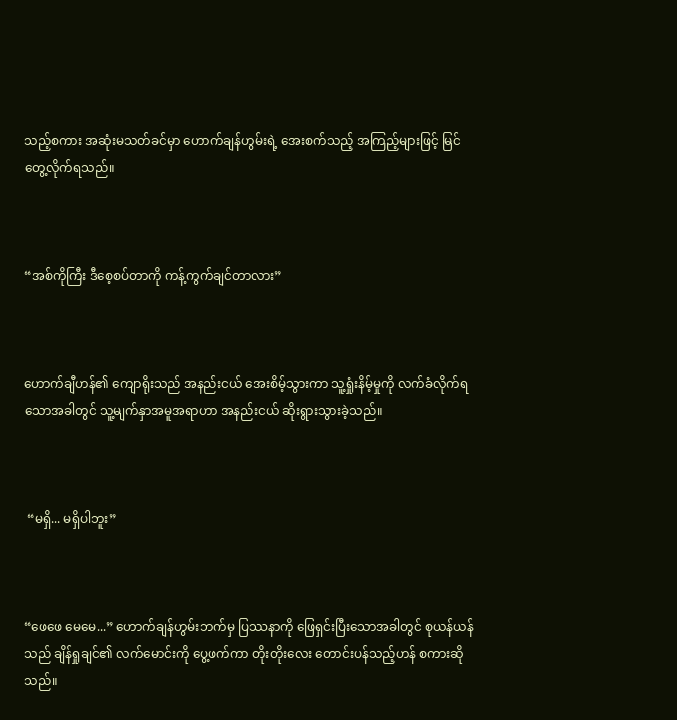သည့်စကား အဆုံးမသတ်ခင်မှာ ဟောက်ချန်ဟွမ်းရဲ့ အေးစက်သည့် အကြည့်များဖြင့် မြင်တွေ့လိုက်ရသည်။



“အစ်ကိုကြီး ဒီစေ့စပ်တာကို ကန့်ကွက်ချင်တာလား”



ဟောက်ချီဟန်၏ ကျောရိုးသည် အနည်းငယ် အေးစိမ့်သွားကာ သူ့ရှုံးနိမ့်မှုကို လက်ခံလိုက်ရသောအခါတွင် သူ့မျက်နှာအမူအရာဟာ အနည်းငယ် ဆိုးရွားသွားခဲ့သည်။



 “မရှိ... မရှိပါဘူး”



“ဖေဖေ မေမေ...” ဟောက်ချန်ဟွမ်းဘက်မှ ပြဿနာကို ဖြေရှင်းပြီးသောအခါတွင် စုယန်ယန်သည် ချိန်ရှုချင်၏ လက်မောင်းကို ပွေ့ဖက်ကာ တိုးတိုးလေး တောင်းပန်သည့်ဟန် စကားဆိုသည်။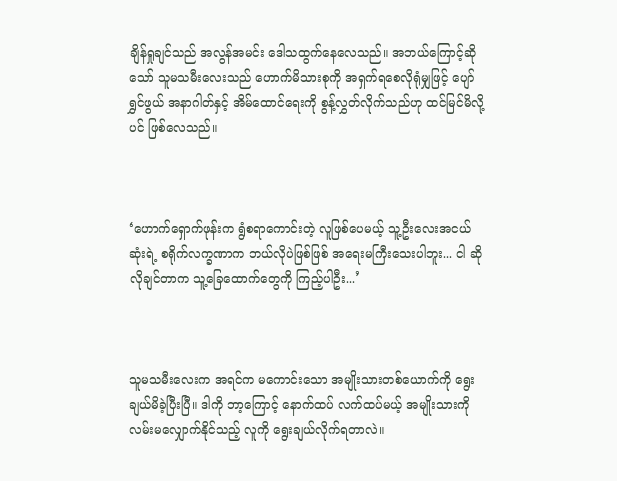ချိန်ရှုချင်သည် အလွန်အမင်း ဒေါသထွက်နေလေသည်။ အဘယ်ကြောင့်ဆိုသော် သူမသမီးလေးသည် ဟောက်မိသားစုကို အရှက်ရစေလိုရုံမျှဖြင့် ပျော်ရွှင်ဖွယ် အနာဂါတ်နှင့် အိမ်ထောင်ရေးကို စွန့်လွှတ်လိုက်သည်ဟု ထင်မြင်မိလို့ပင် ဖြစ်လေသည်။



‘ဟောက်ရှောက်ဖုန်းက ရွံစရာကောင်းတဲ့ လူဖြစ်ပေမယ့် သူ့ဦးလေးအငယ်ဆုံးရဲ့ စရိုက်လက္ခဏာက ဘယ်လိုပဲဖြစ်ဖြစ် အရေးမကြီးသေးပါဘူး... ငါ ဆိုလိုချင်တာက သူ့ခြေထောက်တွေကို ကြည့်ပါဦး...’



သူမသမီးလေးက အရင်က မကောင်းသော အမျိုးသားတစ်ယောက်ကို ရွေးချယ်မိခဲ့ပြီးပြီ။ ဒါကို ဘာ့ကြောင့် နောက်ထပ် လက်ထပ်မယ့် အမျိုးသားကို လမ်းမလျှောက်နိုင်သည့် လူကို ရွေးချယ်လိုက်ရတာလဲ။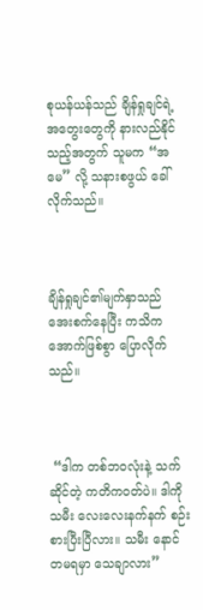စုယန်ယန်သည် ချိန်ရှုချင်ရဲ့ အတွေးတွေကို နားလည်နိုင်သည့်အတွက် သူမက “အမေ” လို့ သနားစဖွယ် ခေါ်လိုက်သည်။



ချိန်ရှုချင်၏မျက်နှာသည် အေးစက်နေပြီး ကသိကအောက်ဖြစ်စွာ ပြောလိုက်သည်။



 “ဒါက တစ်ဘဝလုံးနဲ့ သက်ဆိုင်တဲ့ ကတိကဝတ်ပဲ။ ဒါကို သမီး လေးလေးနက်နက် စဉ်းစားပြီးပြီလား။ သမီး နောင်တမရမှာ သေချာလား”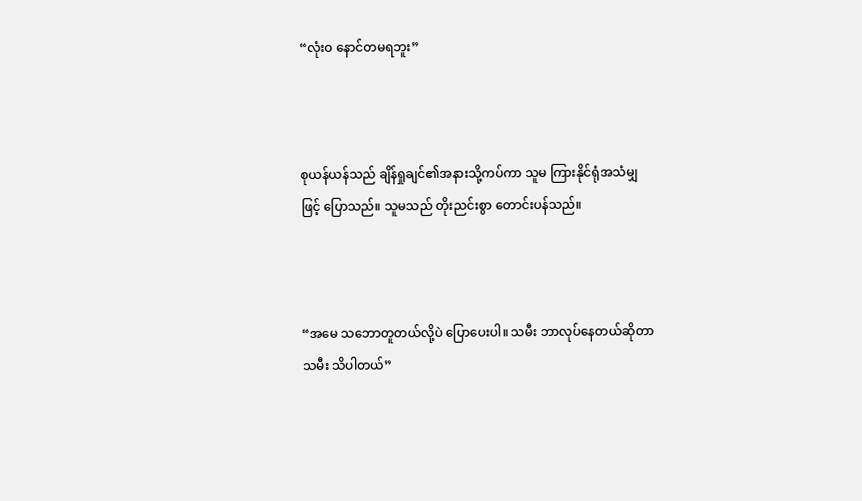“လုံးဝ နောင်တမရဘူး”



စုယန်ယန်သည် ချိန်ရှုချင်၏အနားသို့ကပ်ကာ သူမ ကြားနိုင်ရုံအသံမျှဖြင့် ပြောသည်။ သူမသည် တိုးညင်းစွာ တောင်းပန်သည်။



“အမေ သဘောတူတယ်လို့ပဲ ပြောပေးပါ။ သမီး ဘာလုပ်နေတယ်ဆိုတာ သမီး သိပါတယ်”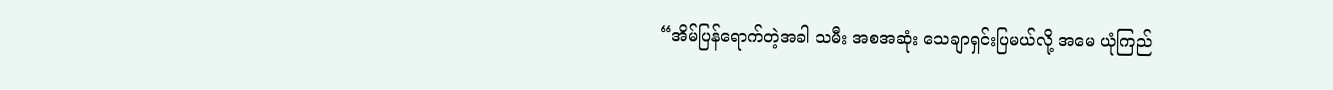“အိမ်ပြန်ရောက်တဲ့အခါ သမီး အစအဆုံး သေချာရှင်းပြမယ်လို့ အမေ ယုံကြည်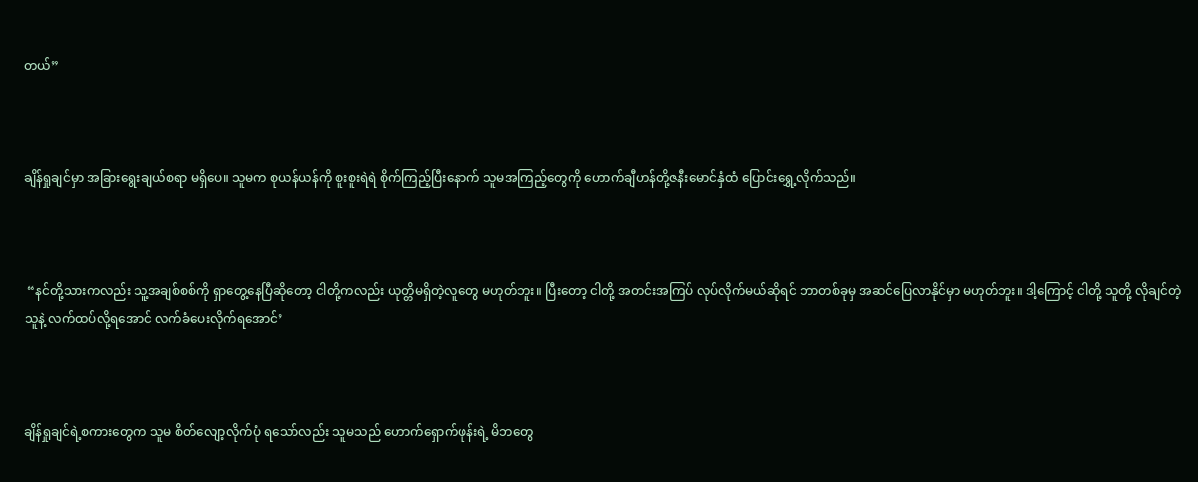တယ်”



ချိန်ရှုချင်မှာ အခြားရွေးချယ်စရာ မရှိပေ။ သူမက စုယန်ယန်ကို စူးစူးရဲရဲ စိုက်ကြည့်ပြီးနောက် သူမအကြည့်တွေကို ဟောက်ချီဟန်တို့ဇနီးမောင်နှံထံ ပြောင်းရွှေ့လိုက်သည်။



 “နင်တို့သားကလည်း သူ့အချစ်စစ်ကို ရှာတွေ့နေပြီဆိုတော့ ငါတို့ကလည်း ယုတ္တိမရှိတဲ့လူတွေ မဟုတ်ဘူး။ ပြီးတော့ ငါတို့ အတင်းအကြပ် လုပ်လိုက်မယ်ဆိုရင် ဘာတစ်ခုမှ အဆင်ပြေလာနိုင်မှာ မဟုတ်ဘူး။ ဒါ့ကြောင့် ငါတို့ သူတို့ လိုချင်တဲ့သူနဲ့ လက်ထပ်လို့ရအောင် လက်ခံပေးလိုက်ရအောင်’



ချိန်ရှုချင်ရဲ့စကားတွေက သူမ စိတ်လျော့လိုက်ပုံ ရသော်လည်း သူမသည် ဟောက်ရှောက်ဖုန်းရဲ့ မိဘတွေ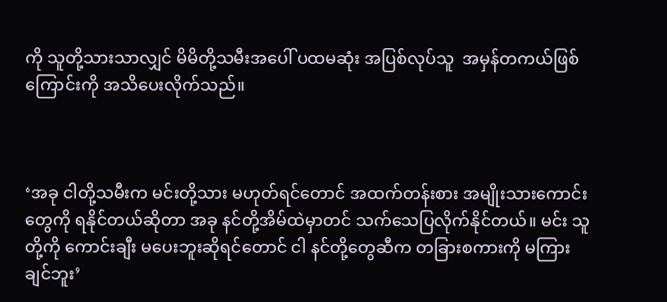ကို သူတို့သားသာလျှင် မိမိတို့သမီးအပေါ် ပထမဆုံး အပြစ်လုပ်သူ  အမှန်တကယ်ဖြစ်ကြောင်းကို အသိပေးလိုက်သည်။



‘အခု ငါတို့သမီးက မင်းတို့သား မဟုတ်ရင်တောင် အထက်တန်းစား အမျိုးသားကောင်းတွေကို ရနိုင်တယ်ဆိုတာ အခု နင်တို့အိမ်ထဲမှာတင် သက်သေပြလိုက်နိုင်တယ်။ မင်း သူတို့ကို‌ ကောင်းချီး မပေးဘူးဆိုရင်တောင် ငါ နင်တို့တွေဆီက တခြားစကားကို မကြားချင်ဘူး’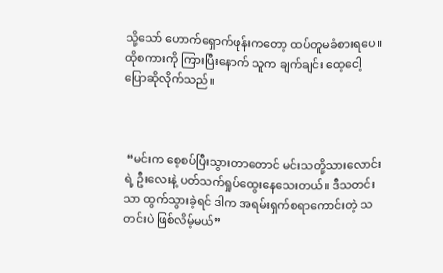သို့သော် ဟောက်ရှောက်ဖုန်းကတော့ ထပ်တူမခံစားရပေ။ ထိုစကားကို ကြားပြီးနောက် သူက ချက်ချင်း ထေ့ငေါ့ပြောဆိုလိုက်သည်။



 “မင်းက စေ့စပ်ပြီးသွားတာတောင် မင်းသတို့သားလောင်းရဲ့ ဦးလေးနဲ့ ပတ်သက်ရှုပ်ထွေးနေသေးတယ်။ ဒီသတင်းသာ ထွက်သွားခဲ့ရင် ဒါက အရမ်းရှက်စရာကောင်းတဲ့ သတင်းပဲ ဖြစ်လိမ့်မယ်”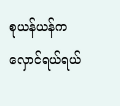စုယန်ယန်က လှောင်ရယ်ရယ်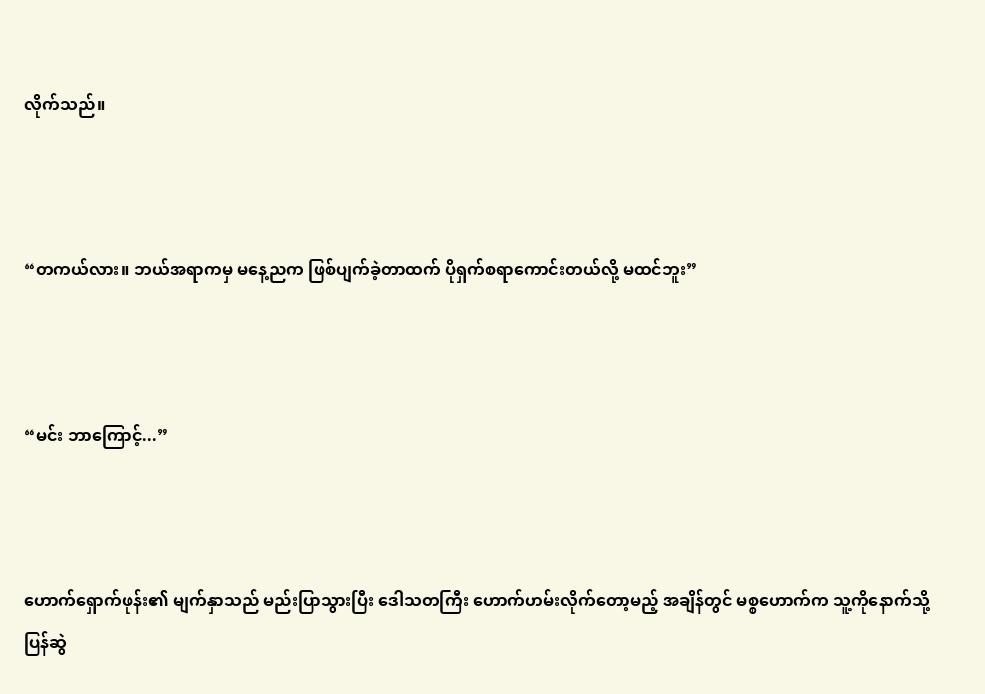လိုက်သည်။



“တကယ်လား။ ဘယ်အရာကမှ မနေ့ညက ဖြစ်ပျက်ခဲ့တာထက် ပိုရှက်စရာကောင်းတယ်လို့ မထင်ဘူး”



“မင်း ဘာကြောင့်...”



ဟောက်ရှောက်ဖုန်း၏ မျက်နှာသည် မည်းပြာသွားပြီး ဒေါသတကြီး ဟောက်ဟမ်းလိုက်တော့မည့် အချိန်တွင် မစ္စဟောက်က သူ့ကိုနောက်သို့ ပြန်ဆွဲ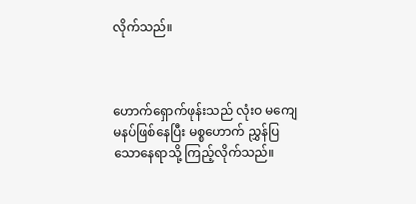လိုက်သည်။



ဟောက်ရှောက်ဖုန်းသည် လုံးဝ မကျေမနပ်ဖြစ်နေပြီး မစ္စဟောက် ညွှန်ပြသောနေရာသို့ ကြည့်လိုက်သည်။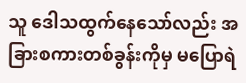သူ ဒေါသထွက်နေသော်လည်း အခြားစကားတစ်ခွန်းကိုမှ မပြောရဲ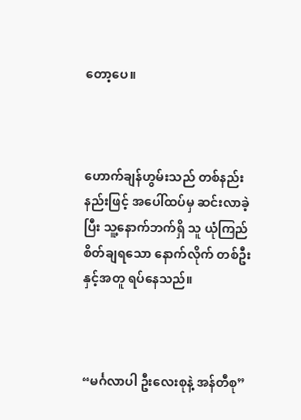တော့ပေ။



ဟောက်ချန်ဟွမ်းသည် တစ်နည်းနည်းဖြင့် အပေါ်ထပ်မှ ဆင်းလာခဲ့ပြီး သူ့နောက်ဘက်ရှိ သူ ယုံကြည်စိတ်ချရ‌သော နောက်လိုက် တစ်ဦးနှင့်အတူ ရပ်နေသည်။



“မင်္ဂလာပါ ဦးလေးစုနဲ့ အန်တီစု”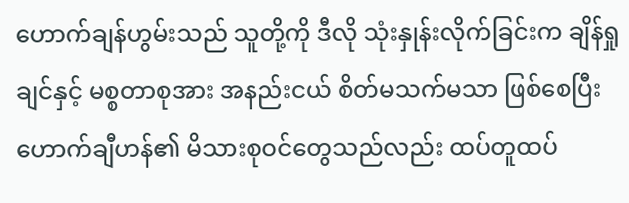ဟောက်ချန်ဟွမ်းသည် သူတို့ကို ဒီလို သုံးနှုန်းလိုက်ခြင်းက ချိန်ရှုချင်နှင့် မစ္စတာစုအား အနည်းငယ် စိတ်မသက်မသာ ဖြစ်စေပြီး ဟောက်ချီဟန်၏ မိသားစုဝင်တွေသည်လည်း ထပ်တူထပ်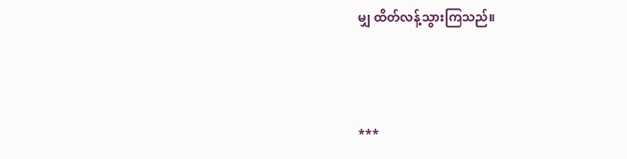မျှ ထိတ်လန့်သွားကြသည်။



***